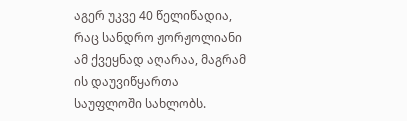აგერ უკვე 40 წელიწადია, რაც სანდრო ჟორჟოლიანი ამ ქვეყნად აღარაა, მაგრამ ის დაუვიწყართა საუფლოში სახლობს.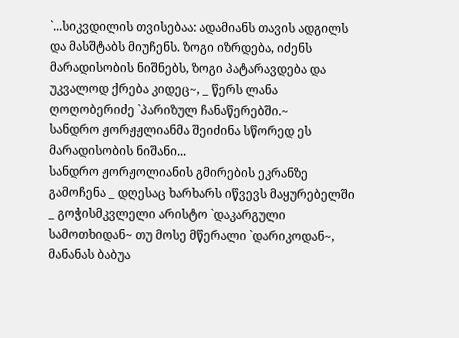`...სიკვდილის თვისებაა: ადამიანს თავის ადგილს და მასშტაბს მიუჩენს. ზოგი იზრდება, იძენს მარადისობის ნიშნებს, ზოგი პატარავდება და უკვალოდ ქრება კიდეც~, _ წერს ლანა ღოღობერიძე `პარიზულ ჩანაწერებში.~
სანდრო ჟორჟჟლიანმა შეიძინა სწორედ ეს მარადისობის ნიშანი...
სანდრო ჟორჟოლიანის გმირების ეკრანზე გამოჩენა _ დღესაც ხარხარს იწვევს მაყურებელში _ გოჭისმკვლელი არისტო `დაკარგული სამოთხიდან~ თუ მოსე მწერალი `დარიკოდან~, მანანას ბაბუა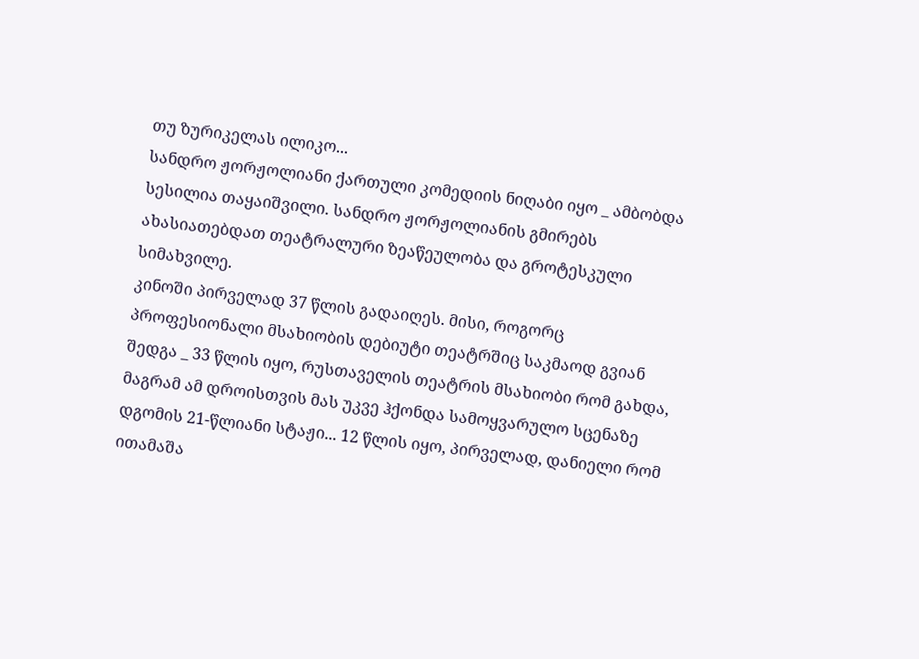თუ ზურიკელას ილიკო...
სანდრო ჟორჟოლიანი ქართული კომედიის ნიღაბი იყო _ ამბობდა სესილია თაყაიშვილი. სანდრო ჟორჟოლიანის გმირებს ახასიათებდათ თეატრალური ზეაწეულობა და გროტესკული სიმახვილე.
კინოში პირველად 37 წლის გადაიღეს. მისი, როგორც პროფესიონალი მსახიობის დებიუტი თეატრშიც საკმაოდ გვიან შედგა _ 33 წლის იყო, რუსთაველის თეატრის მსახიობი რომ გახდა, მაგრამ ამ დროისთვის მას უკვე ჰქონდა სამოყვარულო სცენაზე დგომის 21-წლიანი სტაჟი... 12 წლის იყო, პირველად, დანიელი რომ ითამაშა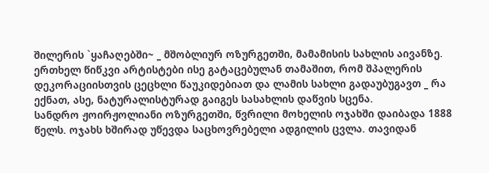შილერის `ყაჩაღებში~ _ მშობლიურ ოზურგეთში, მამამისის სახლის აივანზე. ერთხელ წიწკვი არტისტები ისე გატაცებულან თამაშით, რომ შპალერის დეკორაციისთვის ცეცხლი წაუკიდებიათ და ლამის სახლი გადაუბუგავთ _ რა ექნათ, ასე, ნატურალისტურად გაიგეს სასახლის დაწვის სცენა.
სანდრო ჟოირჟოლიანი ოზურგეთში, წვრილი მოხელის ოჯახში დაიბადა 1888 წელს. ოჯახს ხშირად უწევდა საცხოვრებელი ადგილის ცვლა. თავიდან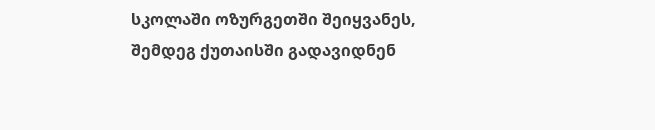სკოლაში ოზურგეთში შეიყვანეს, შემდეგ ქუთაისში გადავიდნენ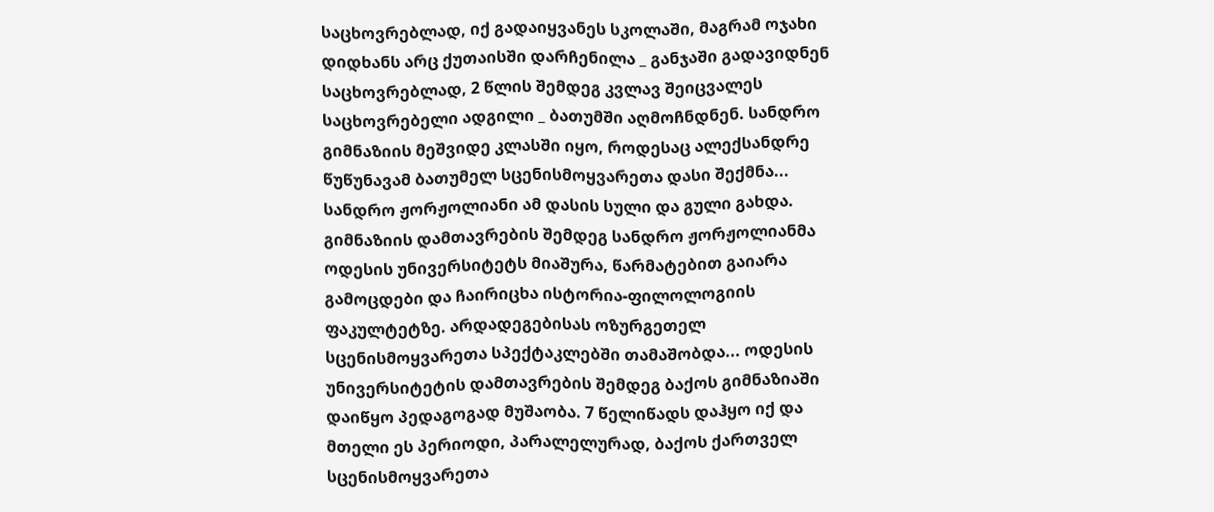საცხოვრებლად, იქ გადაიყვანეს სკოლაში, მაგრამ ოჯახი დიდხანს არც ქუთაისში დარჩენილა _ განჯაში გადავიდნენ საცხოვრებლად, 2 წლის შემდეგ კვლავ შეიცვალეს საცხოვრებელი ადგილი _ ბათუმში აღმოჩნდნენ. სანდრო გიმნაზიის მეშვიდე კლასში იყო, როდესაც ალექსანდრე წუწუნავამ ბათუმელ სცენისმოყვარეთა დასი შექმნა... სანდრო ჟორჟოლიანი ამ დასის სული და გული გახდა.
გიმნაზიის დამთავრების შემდეგ სანდრო ჟორჟოლიანმა ოდესის უნივერსიტეტს მიაშურა, წარმატებით გაიარა გამოცდები და ჩაირიცხა ისტორია-ფილოლოგიის ფაკულტეტზე. არდადეგებისას ოზურგეთელ სცენისმოყვარეთა სპექტაკლებში თამაშობდა... ოდესის უნივერსიტეტის დამთავრების შემდეგ ბაქოს გიმნაზიაში დაიწყო პედაგოგად მუშაობა. 7 წელიწადს დაჰყო იქ და მთელი ეს პერიოდი, პარალელურად, ბაქოს ქართველ სცენისმოყვარეთა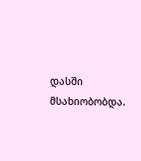დასში მსახიობობდა.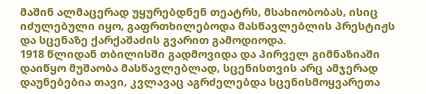მაშინ ალმაცერად უყურებდნენ თეატრს, მსახიობობას, ისიც იძულებული იყო, გაფრთხილებოდა მასწავლებლის პრესტიჟს და სცენაზე ქარქაშაძის გვარით გამოდიოდა.
1918 წლიდან თბილისში გადმოვიდა და პირველ გიმნაზიაში დაიწყო მუშაობა მასწავლებლად, სცენისთვის არც ამჯერად დაუნებებია თავი, კვლავაც აგრძელებდა სცენისმოყვარეთა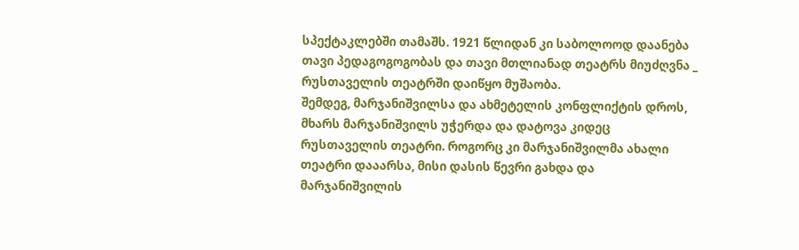სპექტაკლებში თამაშს. 1921 წლიდან კი საბოლოოდ დაანება თავი პედაგოგოგობას და თავი მთლიანად თეატრს მიუძღვნა _ რუსთაველის თეატრში დაიწყო მუშაობა.
შემდეგ, მარჯანიშვილსა და ახმეტელის კონფლიქტის დროს, მხარს მარჯანიშვილს უჭერდა და დატოვა კიდეც რუსთაველის თეატრი. როგორც კი მარჯანიშვილმა ახალი თეატრი დააარსა, მისი დასის წევრი გახდა და მარჯანიშვილის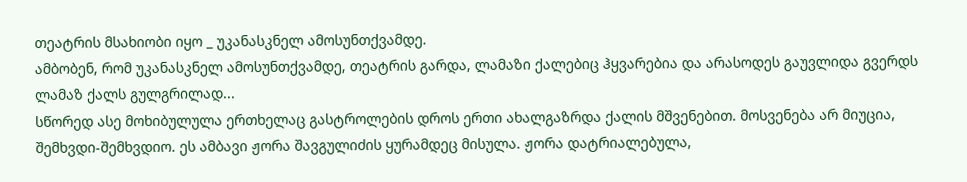თეატრის მსახიობი იყო _ უკანასკნელ ამოსუნთქვამდე.
ამბობენ, რომ უკანასკნელ ამოსუნთქვამდე, თეატრის გარდა, ლამაზი ქალებიც ჰყვარებია და არასოდეს გაუვლიდა გვერდს ლამაზ ქალს გულგრილად...
სწორედ ასე მოხიბულულა ერთხელაც გასტროლების დროს ერთი ახალგაზრდა ქალის მშვენებით. მოსვენება არ მიუცია, შემხვდი-შემხვდიო. ეს ამბავი ჟორა შავგულიძის ყურამდეც მისულა. ჟორა დატრიალებულა,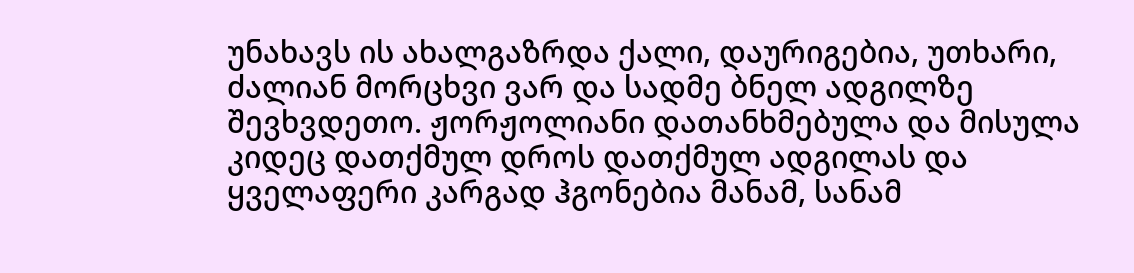უნახავს ის ახალგაზრდა ქალი, დაურიგებია, უთხარი, ძალიან მორცხვი ვარ და სადმე ბნელ ადგილზე შევხვდეთო. ჟორჟოლიანი დათანხმებულა და მისულა კიდეც დათქმულ დროს დათქმულ ადგილას და ყველაფერი კარგად ჰგონებია მანამ, სანამ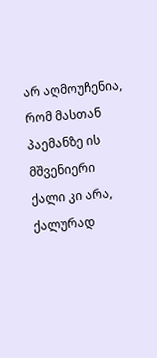არ აღმოუჩენია, რომ მასთან პაემანზე ის მშვენიერი ქალი კი არა, ქალურად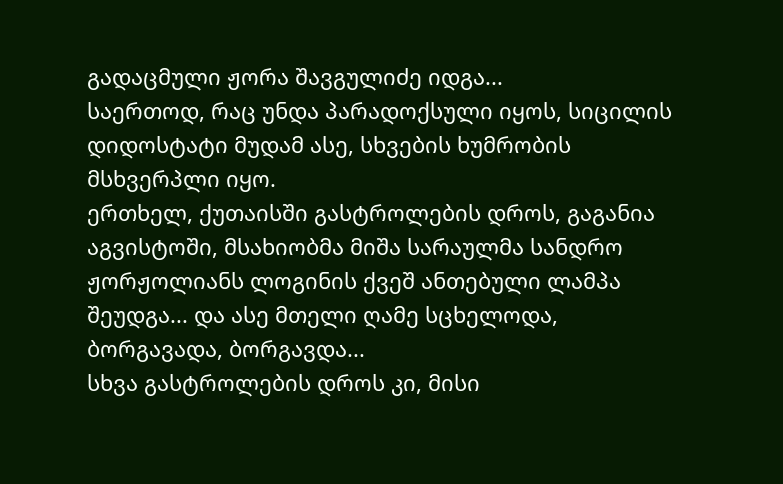გადაცმული ჟორა შავგულიძე იდგა...
საერთოდ, რაც უნდა პარადოქსული იყოს, სიცილის დიდოსტატი მუდამ ასე, სხვების ხუმრობის მსხვერპლი იყო.
ერთხელ, ქუთაისში გასტროლების დროს, გაგანია აგვისტოში, მსახიობმა მიშა სარაულმა სანდრო ჟორჟოლიანს ლოგინის ქვეშ ანთებული ლამპა შეუდგა... და ასე მთელი ღამე სცხელოდა, ბორგავადა, ბორგავდა...
სხვა გასტროლების დროს კი, მისი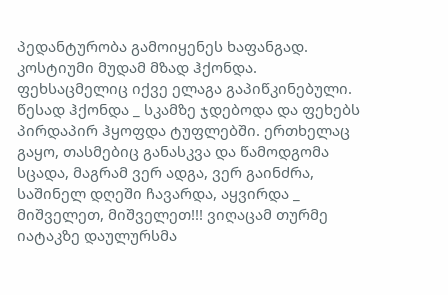პედანტურობა გამოიყენეს ხაფანგად. კოსტიუმი მუდამ მზად ჰქონდა. ფეხსაცმელიც იქვე ელაგა გაპიწკინებული. წესად ჰქონდა _ სკამზე ჯდებოდა და ფეხებს პირდაპირ ჰყოფდა ტუფლებში. ერთხელაც გაყო, თასმებიც განასკვა და წამოდგომა სცადა, მაგრამ ვერ ადგა, ვერ გაინძრა, საშინელ დღეში ჩავარდა, აყვირდა _ მიშველეთ, მიშველეთ!!! ვიღაცამ თურმე იატაკზე დაულურსმა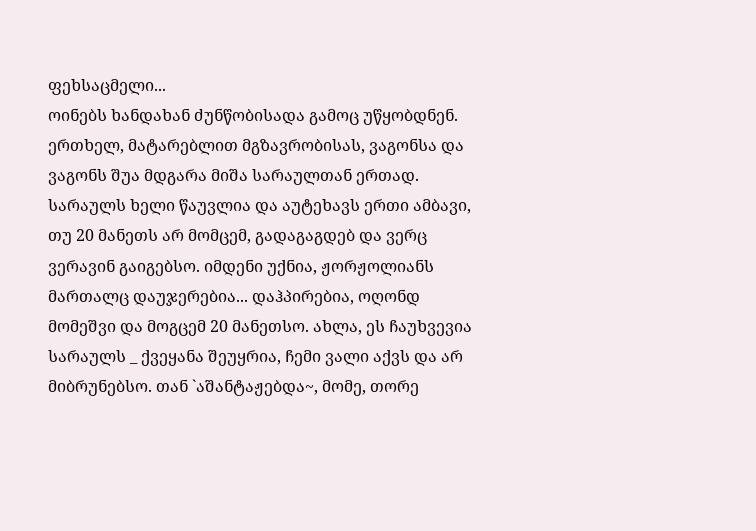ფეხსაცმელი...
ოინებს ხანდახან ძუნწობისადა გამოც უწყობდნენ. ერთხელ, მატარებლით მგზავრობისას, ვაგონსა და ვაგონს შუა მდგარა მიშა სარაულთან ერთად. სარაულს ხელი წაუვლია და აუტეხავს ერთი ამბავი, თუ 20 მანეთს არ მომცემ, გადაგაგდებ და ვერც ვერავინ გაიგებსო. იმდენი უქნია, ჟორჟოლიანს მართალც დაუჯერებია... დაჰპირებია, ოღონდ მომეშვი და მოგცემ 20 მანეთსო. ახლა, ეს ჩაუხვევია სარაულს _ ქვეყანა შეუყრია, ჩემი ვალი აქვს და არ მიბრუნებსო. თან `აშანტაჟებდა~, მომე, თორე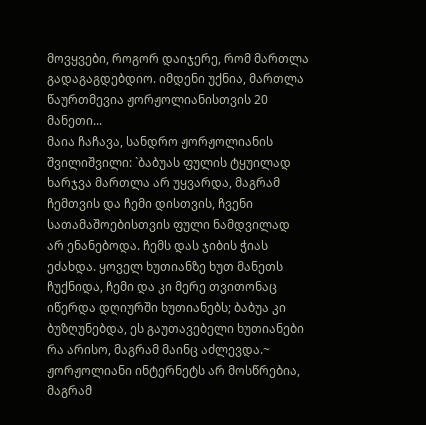მოვყვები, როგორ დაიჯერე, რომ მართლა გადაგაგდებდიო. იმდენი უქნია, მართლა წაურთმევია ჟორჟოლიანისთვის 20 მანეთი...
მაია ჩაჩავა, სანდრო ჟორჟოლიანის შვილიშვილი: `ბაბუას ფულის ტყუილად ხარჯვა მართლა არ უყვარდა, მაგრამ ჩემთვის და ჩემი დისთვის, ჩვენი სათამაშოებისთვის ფული ნამდვილად არ ენანებოდა. ჩემს დას ჯიბის ჭიას ეძახდა. ყოველ ხუთიანზე ხუთ მანეთს ჩუქნიდა, ჩემი და კი მერე თვითონაც იწერდა დღიურში ხუთიანებს; ბაბუა კი ბუზღუნებდა, ეს გაუთავებელი ხუთიანები რა არისო, მაგრამ მაინც აძლევდა.~
ჟორჟოლიანი ინტერნეტს არ მოსწრებია, მაგრამ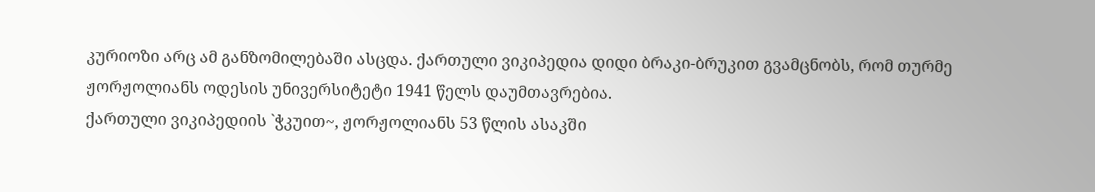კურიოზი არც ამ განზომილებაში ასცდა. ქართული ვიკიპედია დიდი ბრაკი-ბრუკით გვამცნობს, რომ თურმე ჟორჟოლიანს ოდესის უნივერსიტეტი 1941 წელს დაუმთავრებია.
ქართული ვიკიპედიის `ჭკუით~, ჟორჟოლიანს 53 წლის ასაკში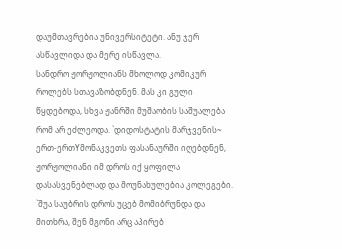დაუმთავრებია უნივერსიტეტი. ანუ ჯერ ასწავლიდა და მერე ისწავლა.
სანდრო ჟორჟოლიანს მხოლოდ კომიკურ როლებს სთავაზობდნენ. მას კი გული წყდებოდა, სხვა ჟანრში მუშაობის საშუალება რომ არ ეძლეოდა. `დიდოსტატის მარჯვენის~ ერთ-ერთYმონაკვეთს ფასანაურში იღებდნენ, ჟორჟოლიანი იმ დროს იქ ყოფილა დასასვენებლად და მოუნახულებია კოლეგები. `შუა საუბრის დროს უცებ მომიბრუნდა და მითხრა, შენ მგონი არც აპირებ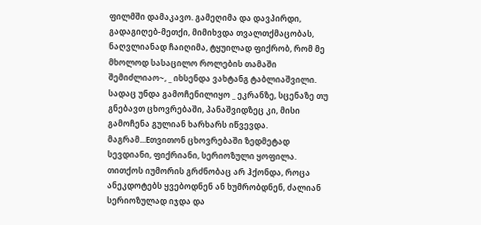ფილმში დამაკავო. გამეღიმა და დავპირდი, გადაგიღებ-მეთქი, მიმიხვდა თვალთქმაცობას, ნაღვლიანად ჩაიღიმა, ტყუილად ფიქრობ, რომ მე მხოლოდ სასაცილო როლების თამაში შემიძლიაო~, _ იხსენდა ვახტანგ ტაბლიაშვილი.
სადაც უნდა გამოჩენილიყო _ ეკრანზე, სცენაზე თუ გნებავთ ცხოვრებაში, პანაშვიდზეც კი, მისი გამოჩენა გულიან ხარხარს იწვევდა. მაგრამ...Eთვითონ ცხოვრებაში ზედმეტად სევდიანი, ფიქრიანი, სერიოზული ყოფილა. თითქოს იუმორის გრძნობაც არ ჰქონდა, როცა ანეკდოტებს ყვებოდნენ ან ხუმრობდნენ, ძალიან სერიოზულად იჯდა და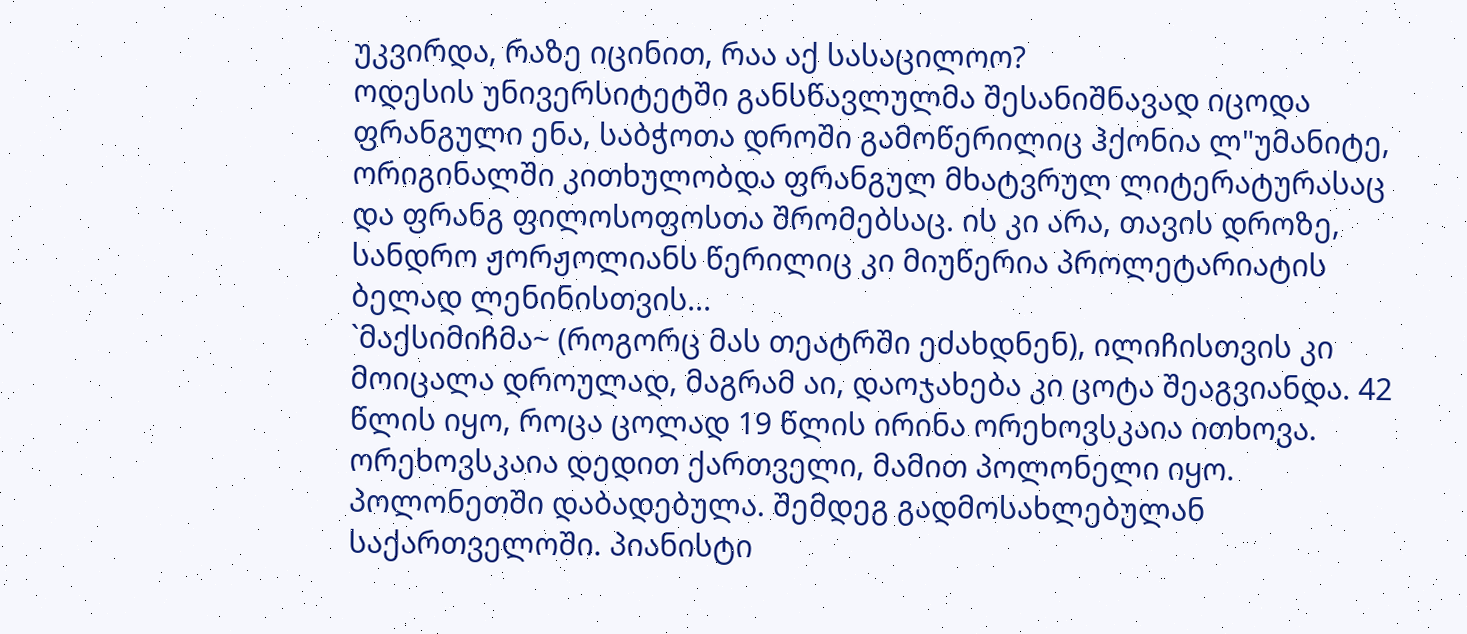უკვირდა, რაზე იცინით, რაა აქ სასაცილოო?
ოდესის უნივერსიტეტში განსწავლულმა შესანიშნავად იცოდა ფრანგული ენა, საბჭოთა დროში გამოწერილიც ჰქონია ლ"უმანიტე, ორიგინალში კითხულობდა ფრანგულ მხატვრულ ლიტერატურასაც და ფრანგ ფილოსოფოსთა შრომებსაც. ის კი არა, თავის დროზე, სანდრო ჟორჟოლიანს წერილიც კი მიუწერია პროლეტარიატის ბელად ლენინისთვის...
`მაქსიმიჩმა~ (როგორც მას თეატრში ეძახდნენ), ილიჩისთვის კი მოიცალა დროულად, მაგრამ აი, დაოჯახება კი ცოტა შეაგვიანდა. 42 წლის იყო, როცა ცოლად 19 წლის ირინა ორეხოვსკაია ითხოვა. ორეხოვსკაია დედით ქართველი, მამით პოლონელი იყო. პოლონეთში დაბადებულა. შემდეგ გადმოსახლებულან საქართველოში. პიანისტი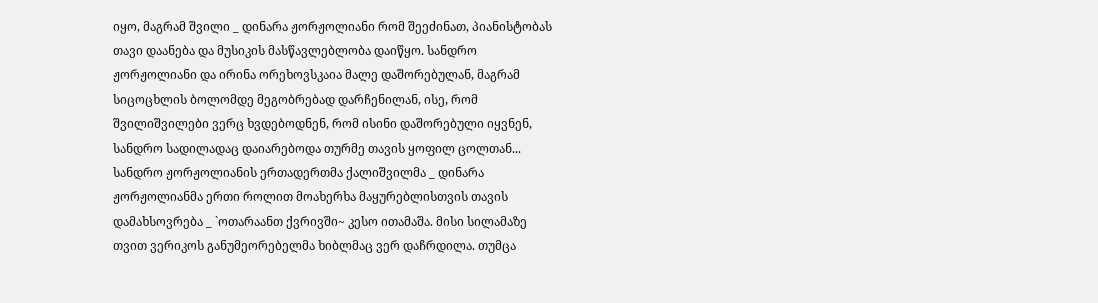იყო, მაგრამ შვილი _ დინარა ჟორჟოლიანი რომ შეეძინათ, პიანისტობას თავი დაანება და მუსიკის მასწავლებლობა დაიწყო. სანდრო ჟორჟოლიანი და ირინა ორეხოვსკაია მალე დაშორებულან, მაგრამ სიცოცხლის ბოლომდე მეგობრებად დარჩენილან, ისე, რომ შვილიშვილები ვერც ხვდებოდნენ, რომ ისინი დაშორებული იყვნენ, სანდრო სადილადაც დაიარებოდა თურმე თავის ყოფილ ცოლთან...
სანდრო ჟორჟოლიანის ერთადერთმა ქალიშვილმა _ დინარა ჟორჟოლიანმა ერთი როლით მოახერხა მაყურებლისთვის თავის დამახსოვრება _ `ოთარაანთ ქვრივში~ კესო ითამაშა. მისი სილამაზე თვით ვერიკოს განუმეორებელმა ხიბლმაც ვერ დაჩრდილა. თუმცა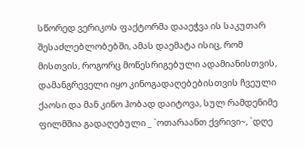სწორედ ვერიკოს ფაქტორმა დააეჭვა ის საკუთარ შესაძლებლობებში, ამას დაემატა ისიც, რომ მისთვის, როგორც მოწესრიგებული ადამიანისთვის, დამანგრეველი იყო კინოგადაღებებისთვის ჩვეული ქაოსი და მან კინო ჰობად დაიტოვა, სულ რამდენიმე ფილმშია გადაღებული _ `ოთარაანთ ქვრივი~, `დღე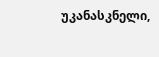უკანასკნელი,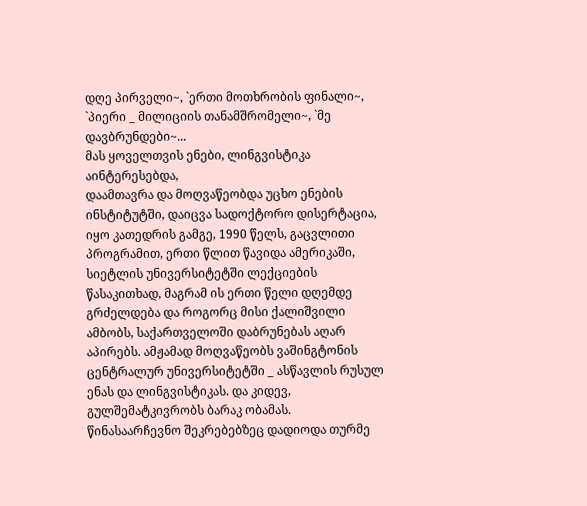დღე პირველი~, `ერთი მოთხრობის ფინალი~, `პიერი _ მილიციის თანამშრომელი~, `მე დავბრუნდები~...
მას ყოველთვის ენები, ლინგვისტიკა აინტერესებდა,
დაამთავრა და მოღვაწეობდა უცხო ენების ინსტიტუტში, დაიცვა სადოქტორო დისერტაცია, იყო კათედრის გამგე, 1990 წელს, გაცვლითი პროგრამით, ერთი წლით წავიდა ამერიკაში, სიეტლის უნივერსიტეტში ლექციების წასაკითხად, მაგრამ ის ერთი წელი დღემდე გრძელდება და როგორც მისი ქალიშვილი ამბობს, საქართველოში დაბრუნებას აღარ აპირებს. ამჟამად მოღვაწეობს ვაშინგტონის ცენტრალურ უნივერსიტეტში _ ასწავლის რუსულ ენას და ლინგვისტიკას. და კიდევ, გულშემატკივრობს ბარაკ ობამას. წინასაარჩევნო შეკრებებზეც დადიოდა თურმე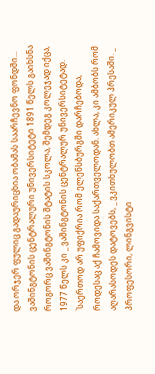და ორჯერ ფულიც გადაურიცხია ობამას საარჩევნო ფონდში...
ვაშინგტონის ცენტრალური უნივერსიტეტი 1891 წელს გაიხსნა როგორც ვაშინგტონის შტატის სკოლა, შემდეგ კოლეჯად იქცა, 1977 წელს კი _ ვაშინგტონის ცენტრალურ უნივერსიტეტად.
`საერთოდ არ უფიქრია რომ ელენსბურგში დარჩებოდა, როდესაც აქ ჩამოვიდა საქართველოდან. ახლა, კი ამბობს რომ აღარასოდეს დატოვებს, _ ვკითხულობთ ამერიკულ პრესაში. _ პროფესორი, ლინგვისტი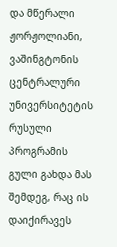და მწერალი ჟორჟოლიანი, ვაშინგტონის ცენტრალური უნივერსიტეტის რუსული პროგრამის გული გახდა მას შემდეგ, რაც ის დაიქირავეს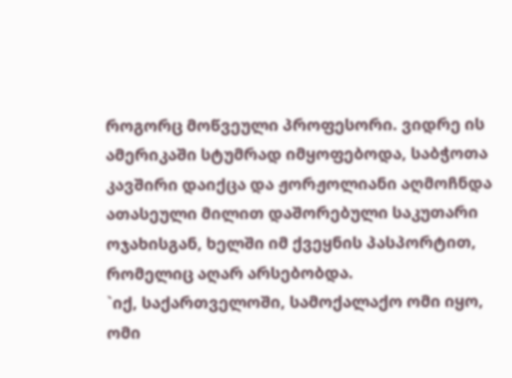როგორც მოწვეული პროფესორი. ვიდრე ის ამერიკაში სტუმრად იმყოფებოდა, საბჭოთა კავშირი დაიქცა და ჟორჟოლიანი აღმოჩნდა ათასეული მილით დაშორებული საკუთარი ოჯახისგან, ხელში იმ ქვეყნის პასპორტით, რომელიც აღარ არსებობდა.
`იქ, საქართველოში, სამოქალაქო ომი იყო, ომი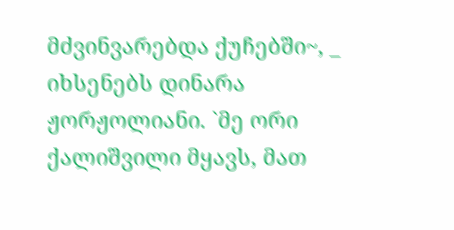მძვინვარებდა ქუჩებში~, _ იხსენებს დინარა ჟორჟოლიანი. `მე ორი ქალიშვილი მყავს, მათ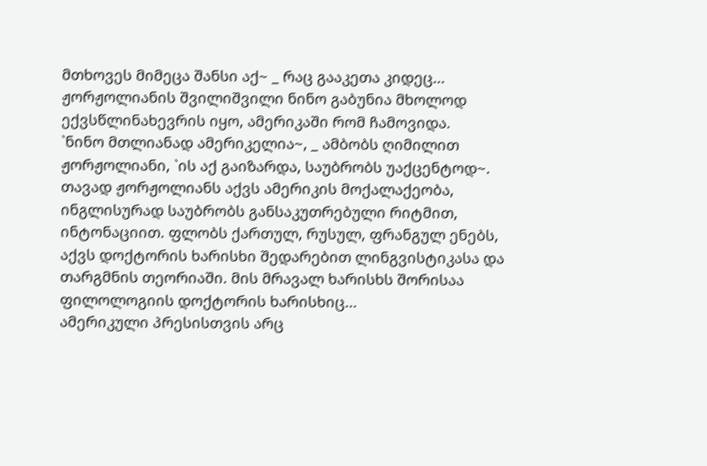მთხოვეს მიმეცა შანსი აქ~ _ რაც გააკეთა კიდეც...
ჟორჟოლიანის შვილიშვილი ნინო გაბუნია მხოლოდ ექვსწლინახევრის იყო, ამერიკაში რომ ჩამოვიდა.
`ნინო მთლიანად ამერიკელია~, _ ამბობს ღიმილით ჟორჟოლიანი, `ის აქ გაიზარდა, საუბრობს უაქცენტოდ~.
თავად ჟორჟოლიანს აქვს ამერიკის მოქალაქეობა, ინგლისურად საუბრობს განსაკუთრებული რიტმით, ინტონაციით. ფლობს ქართულ, რუსულ, ფრანგულ ენებს, აქვს დოქტორის ხარისხი შედარებით ლინგვისტიკასა და თარგმნის თეორიაში. მის მრავალ ხარისხს შორისაა ფილოლოგიის დოქტორის ხარისხიც...
ამერიკული პრესისთვის არც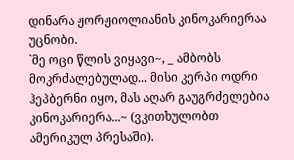დინარა ჟორჟიოლიანის კინოკარიერაა უცნობი.
`მე ოცი წლის ვიყავი~, _ ამბობს მოკრძალებულად... მისი კერპი ოდრი ჰეპბერნი იყო, მას აღარ გაუგრძელებია კინოკარიერა...~ (ვკითხულობთ ამერიკულ პრესაში).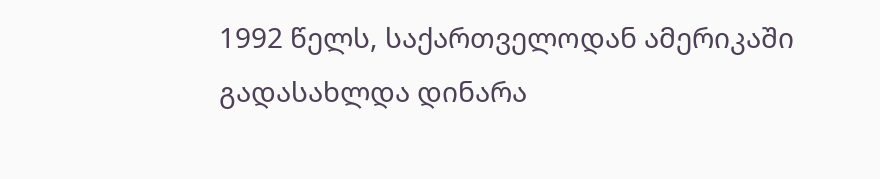1992 წელს, საქართველოდან ამერიკაში გადასახლდა დინარა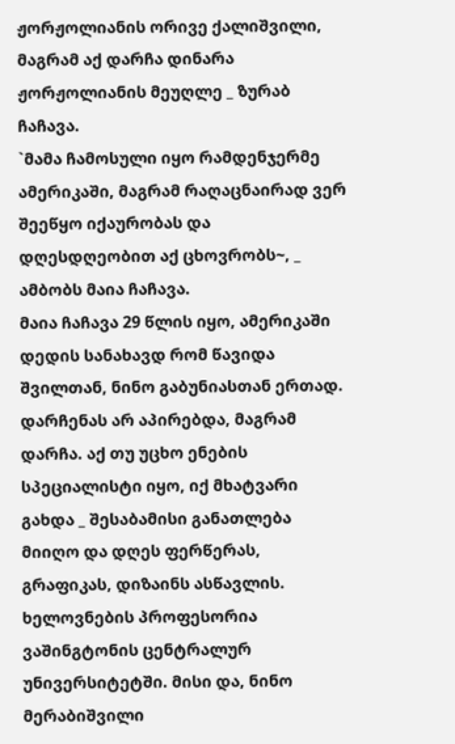ჟორჟოლიანის ორივე ქალიშვილი, მაგრამ აქ დარჩა დინარა ჟორჟოლიანის მეუღლე _ ზურაბ ჩაჩავა.
`მამა ჩამოსული იყო რამდენჯერმე ამერიკაში, მაგრამ რაღაცნაირად ვერ შეეწყო იქაურობას და დღესდღეობით აქ ცხოვრობს~, _ ამბობს მაია ჩაჩავა.
მაია ჩაჩავა 29 წლის იყო, ამერიკაში დედის სანახავდ რომ წავიდა შვილთან, ნინო გაბუნიასთან ერთად. დარჩენას არ აპირებდა, მაგრამ დარჩა. აქ თუ უცხო ენების სპეციალისტი იყო, იქ მხატვარი გახდა _ შესაბამისი განათლება მიიღო და დღეს ფერწერას, გრაფიკას, დიზაინს ასწავლის. ხელოვნების პროფესორია ვაშინგტონის ცენტრალურ უნივერსიტეტში. მისი და, ნინო მერაბიშვილი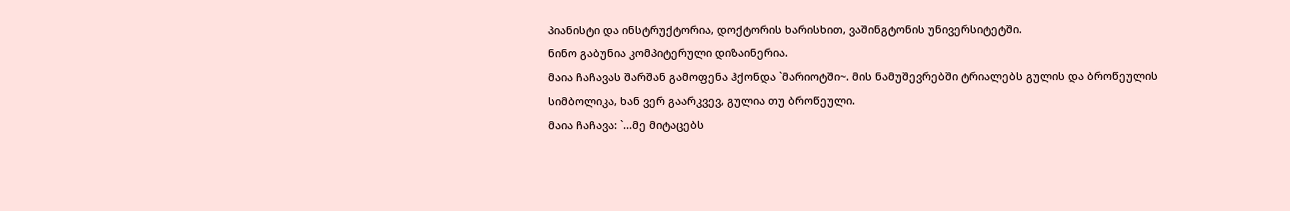პიანისტი და ინსტრუქტორია, დოქტორის ხარისხით, ვაშინგტონის უნივერსიტეტში.
ნინო გაბუნია კომპიტერული დიზაინერია.
მაია ჩაჩავას შარშან გამოფენა ჰქონდა `მარიოტში~. მის ნამუშევრებში ტრიალებს გულის და ბროწეულის სიმბოლიკა, ხან ვერ გაარკვევ, გულია თუ ბროწეული.
მაია ჩაჩავა: `...მე მიტაცებს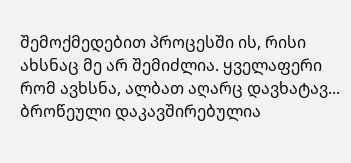შემოქმედებით პროცესში ის, რისი ახსნაც მე არ შემიძლია. ყველაფერი რომ ავხსნა, ალბათ აღარც დავხატავ... ბროწეული დაკავშირებულია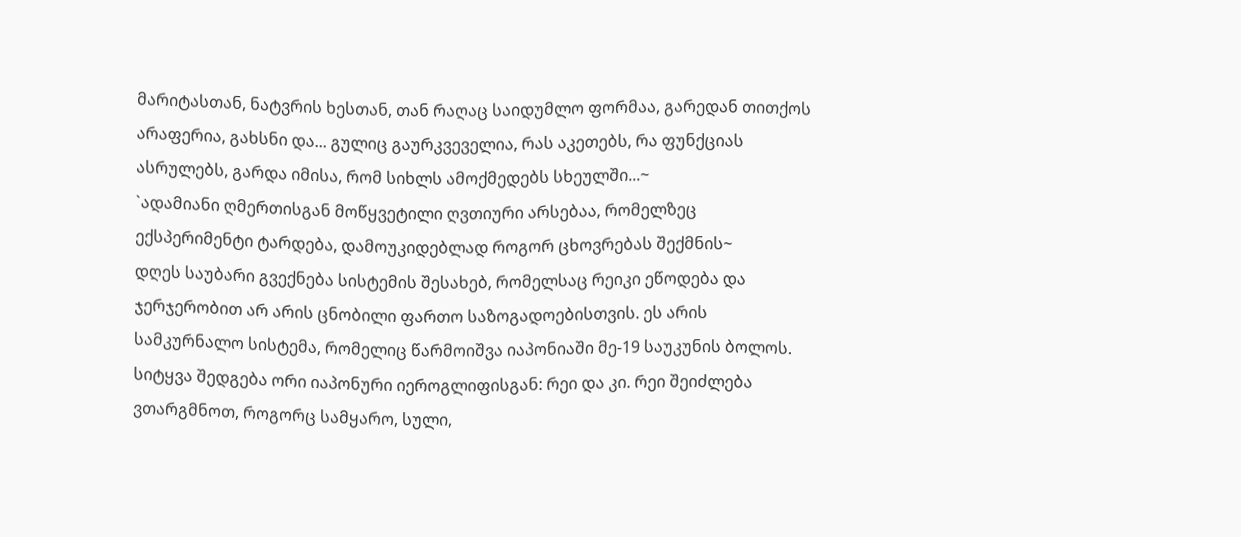მარიტასთან, ნატვრის ხესთან, თან რაღაც საიდუმლო ფორმაა, გარედან თითქოს არაფერია, გახსნი და... გულიც გაურკვეველია, რას აკეთებს, რა ფუნქციას ასრულებს, გარდა იმისა, რომ სიხლს ამოქმედებს სხეულში...~
`ადამიანი ღმერთისგან მოწყვეტილი ღვთიური არსებაა, რომელზეც ექსპერიმენტი ტარდება, დამოუკიდებლად როგორ ცხოვრებას შექმნის~
დღეს საუბარი გვექნება სისტემის შესახებ, რომელსაც რეიკი ეწოდება და ჯერჯერობით არ არის ცნობილი ფართო საზოგადოებისთვის. ეს არის სამკურნალო სისტემა, რომელიც წარმოიშვა იაპონიაში მე-19 საუკუნის ბოლოს. სიტყვა შედგება ორი იაპონური იეროგლიფისგან: რეი და კი. რეი შეიძლება ვთარგმნოთ, როგორც სამყარო, სული,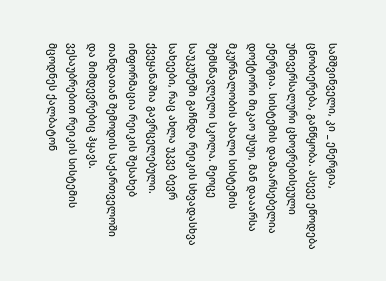სამშვინველი, კი _ ენერგია, ცნობიერება, განწყობა. ასევე ეწოდება უნივერსალური ცხოვრებისეული ენერგია. სისტემის დამაარსებელია დოქტორი მიკაო უსუი, მან დააარსა მკურნალობის ახალი სისტემის შემსწავლელი სკოლა. მეოცე საუკუნეში გაჩნდა რეიკის სხვადასხვა სახეები, რაც ახლა უკვე ბევრ ქვეყანაშია გავრცელებული. ინფორმაცია რეიკის შესახებ თანდათან შემოდის საქართველოში და მიმდევრებიც ჰყავს.
ვესაუბრებით რეიკის სისტემის მცოდნეს ქალბატონ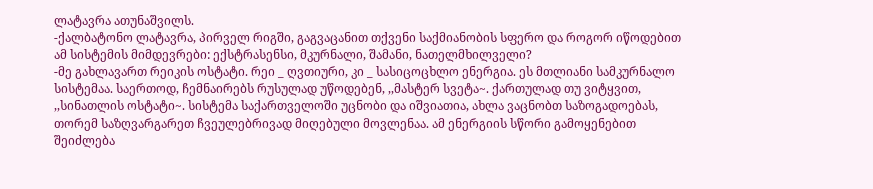ლატავრა ათუნაშვილს.
-ქალბატონო ლატავრა, პირველ რიგში, გაგვაცანით თქვენი საქმიანობის სფერო და როგორ იწოდებით ამ სისტემის მიმდევრები: ექსტრასენსი, მკურნალი, შამანი, ნათელმხილველი?
-მე გახლავართ რეიკის ოსტატი. რეი _ ღვთიური, კი _ სასიცოცხლო ენერგია. ეს მთლიანი სამკურნალო სისტემაა. საერთოდ, ჩემნაირებს რუსულად უწოდებენ, ,,მასტერ სვეტა~. ქართულად თუ ვიტყვით, ,,სინათლის ოსტატი~. სისტემა საქართველოში უცნობი და იშვიათია, ახლა ვაცნობთ საზოგადოებას, თორემ საზღვარგარეთ ჩვეულებრივად მიღებული მოვლენაა. ამ ენერგიის სწორი გამოყენებით შეიძლება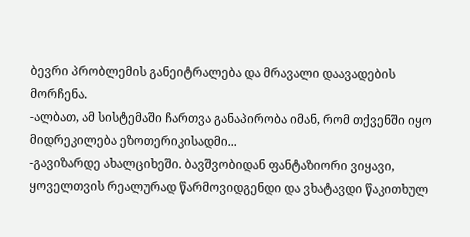ბევრი პრობლემის განეიტრალება და მრავალი დაავადების მორჩენა.
-ალბათ, ამ სისტემაში ჩართვა განაპირობა იმან, რომ თქვენში იყო მიდრეკილება ეზოთერიკისადმი...
-გავიზარდე ახალციხეში. ბავშვობიდან ფანტაზიორი ვიყავი, ყოველთვის რეალურად წარმოვიდგენდი და ვხატავდი წაკითხულ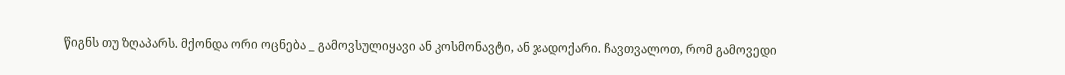წიგნს თუ ზღაპარს. მქონდა ორი ოცნება _ გამოვსულიყავი ან კოსმონავტი, ან ჯადოქარი. ჩავთვალოთ, რომ გამოვედი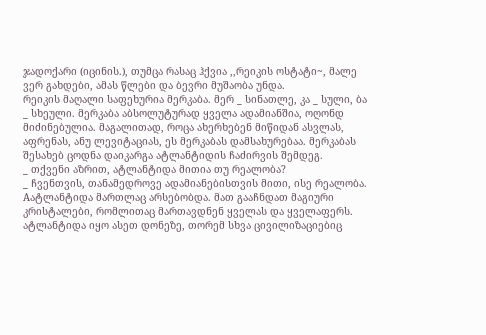ჯადოქარი (იცინის.), თუმცა რასაც ჰქვია ,,რეიკის ოსტატი~, მალე ვერ გახდები, ამას წლები და ბევრი მუშაობა უნდა.
რეიკის მაღალი საფეხურია მერკაბა. მერ _ სინათლე, კა _ სული, ბა _ სხეული. მერკაბა აბსოლუტურად ყველა ადამიანშია, ოღონდ მიძინებულია. მაგალითად, როცა ახერხებენ მიწიდან ასვლას, აფრენას, ანუ ლევიტაციას, ეს მერკაბას დამსახურებაა. მერკაბას შესახებ ცოდნა დაიკარგა ატლანტიდის ჩაძირვის შემდეგ.
_ თქვენი აზრით, ატლანტიდა მითია თუ რეალობა?
_ ჩვენთვის, თანამედროვე ადამიანებისთვის მითი, ისე რეალობა. Aატლანტიდა მართლაც არსებობდა. მათ გააჩნდათ მაგიური კრისტალები, რომლითაც მართავდნენ ყველას და ყველაფერს. ატლანტიდა იყო ასეთ დონეზე, თორემ სხვა ცივილიზაციებიც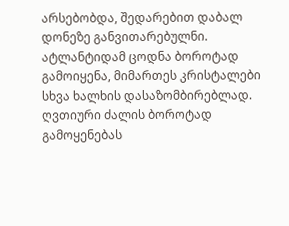არსებობდა, შედარებით დაბალ დონეზე განვითარებულნი. ატლანტიდამ ცოდნა ბოროტად გამოიყენა, მიმართეს კრისტალები სხვა ხალხის დასაზომბირებლად. ღვთიური ძალის ბოროტად გამოყენებას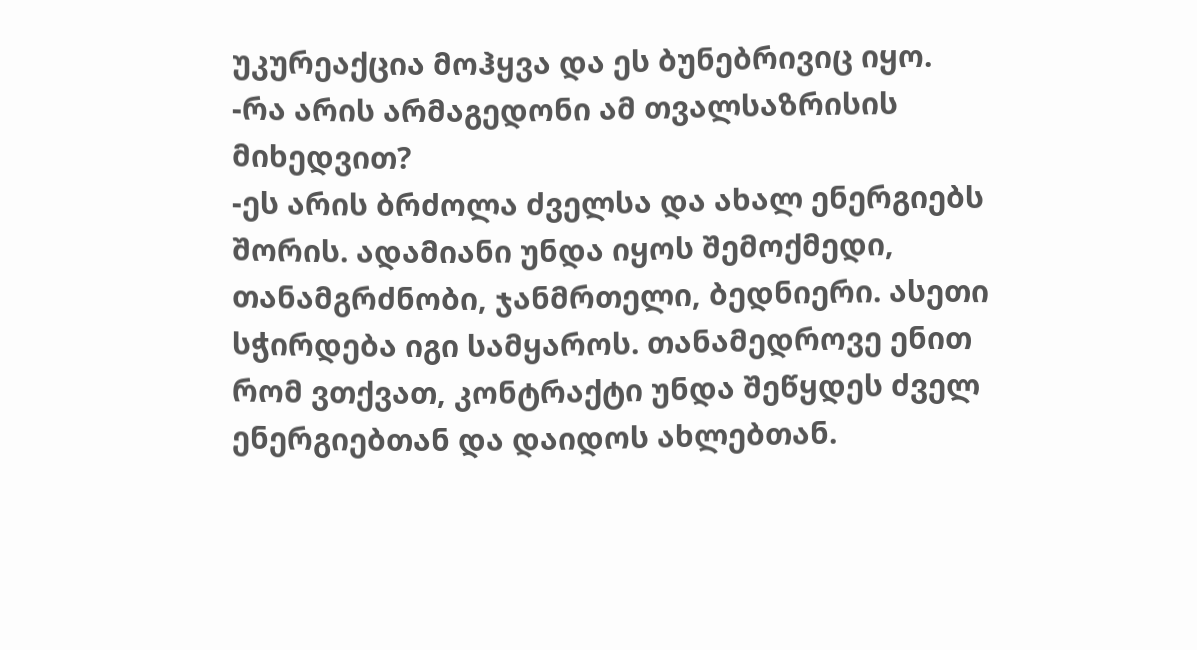უკურეაქცია მოჰყვა და ეს ბუნებრივიც იყო.
-რა არის არმაგედონი ამ თვალსაზრისის მიხედვით?
-ეს არის ბრძოლა ძველსა და ახალ ენერგიებს შორის. ადამიანი უნდა იყოს შემოქმედი, თანამგრძნობი, ჯანმრთელი, ბედნიერი. ასეთი სჭირდება იგი სამყაროს. თანამედროვე ენით რომ ვთქვათ, კონტრაქტი უნდა შეწყდეს ძველ ენერგიებთან და დაიდოს ახლებთან.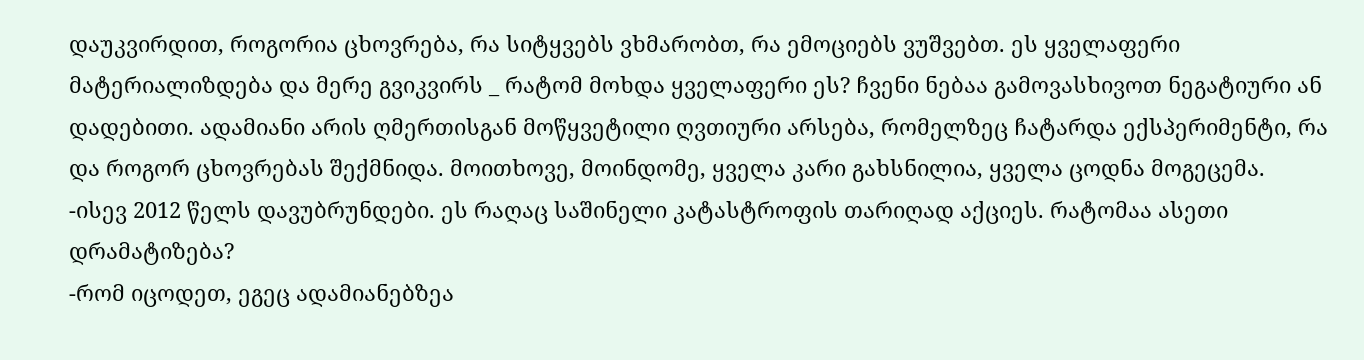დაუკვირდით, როგორია ცხოვრება, რა სიტყვებს ვხმარობთ, რა ემოციებს ვუშვებთ. ეს ყველაფერი მატერიალიზდება და მერე გვიკვირს _ რატომ მოხდა ყველაფერი ეს? ჩვენი ნებაა გამოვასხივოთ ნეგატიური ან დადებითი. ადამიანი არის ღმერთისგან მოწყვეტილი ღვთიური არსება, რომელზეც ჩატარდა ექსპერიმენტი, რა და როგორ ცხოვრებას შექმნიდა. მოითხოვე, მოინდომე, ყველა კარი გახსნილია, ყველა ცოდნა მოგეცემა.
-ისევ 2012 წელს დავუბრუნდები. ეს რაღაც საშინელი კატასტროფის თარიღად აქციეს. რატომაა ასეთი დრამატიზება?
-რომ იცოდეთ, ეგეც ადამიანებზეა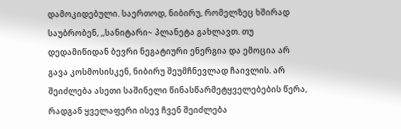დამოკიდებული. საერთოდ, ნიბირუ, რომელზეც ხშირად საუბრობენ, ,,სანიტარი~ პლანეტა გახლავთ. თუ დედამიწიდან ბევრი ნეგატიური ენერგია და ემოცია არ გავა კოსმოსისკენ, ნიბირუ შეუმჩნევლად ჩაივლის. არ შეიძლება ასეთი საშინელი წინასწარმეტყველებების წერა, რადგან ყველაფერი ისევ ჩვენ შეიძლება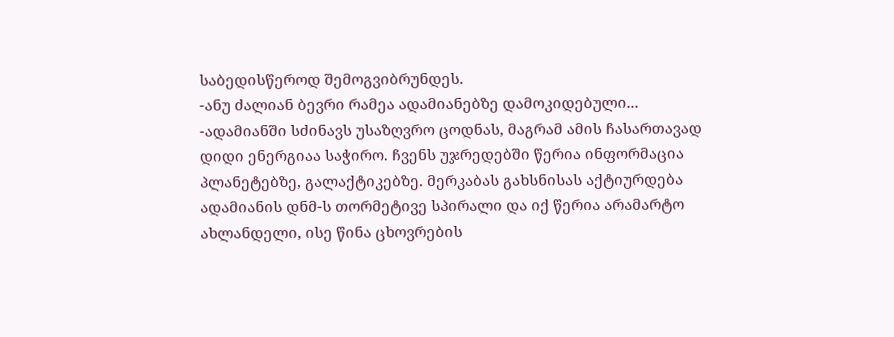საბედისწეროდ შემოგვიბრუნდეს.
-ანუ ძალიან ბევრი რამეა ადამიანებზე დამოკიდებული...
-ადამიანში სძინავს უსაზღვრო ცოდნას, მაგრამ ამის ჩასართავად დიდი ენერგიაა საჭირო. ჩვენს უჯრედებში წერია ინფორმაცია პლანეტებზე, გალაქტიკებზე. მერკაბას გახსნისას აქტიურდება ადამიანის დნმ-ს თორმეტივე სპირალი და იქ წერია არამარტო ახლანდელი, ისე წინა ცხოვრების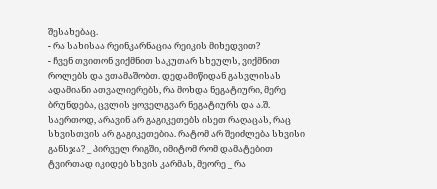შესახებაც.
- რა სახისაა რეინკარნაცია რეიკის მიხედვით?
- ჩვენ თვითონ ვიქმნით საკუთარ სხეულს, ვიქმნით როლებს და ვთამაშობთ. დედამიწიდან გასვლისას ადამიანი ათვალიერებს, რა მოხდა ნეგატიური, მერე ბრუნდება, ცვლის ყოველგვარ ნეგატიურს და ა.შ. საერთოდ, არავინ არ გაგიკეთებს ისეთ რაღაცას, რაც სხვისთვის არ გაგიკეთებია. რატომ არ შეიძლება სხვისი განსჯა? _ პირველ რიგში, იმიტომ რომ დამატებით ტვირთად იკიდებ სხვის კარმას, მეორე _ რა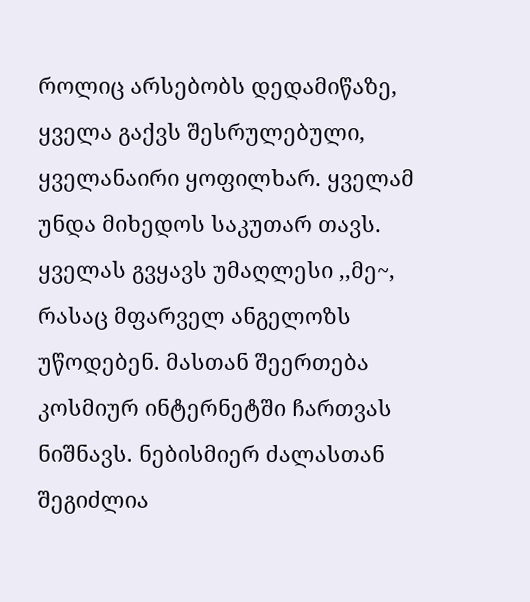როლიც არსებობს დედამიწაზე, ყველა გაქვს შესრულებული, ყველანაირი ყოფილხარ. ყველამ უნდა მიხედოს საკუთარ თავს. ყველას გვყავს უმაღლესი ,,მე~, რასაც მფარველ ანგელოზს უწოდებენ. მასთან შეერთება კოსმიურ ინტერნეტში ჩართვას ნიშნავს. ნებისმიერ ძალასთან შეგიძლია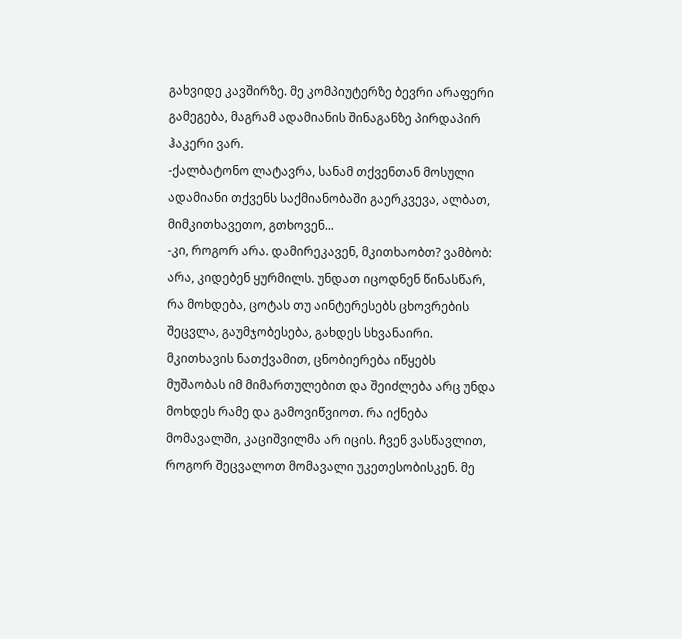გახვიდე კავშირზე. მე კომპიუტერზე ბევრი არაფერი გამეგება, მაგრამ ადამიანის შინაგანზე პირდაპირ ჰაკერი ვარ.
-ქალბატონო ლატავრა, სანამ თქვენთან მოსული ადამიანი თქვენს საქმიანობაში გაერკვევა, ალბათ, მიმკითხავეთო, გთხოვენ...
-კი, როგორ არა. დამირეკავენ, მკითხაობთ? ვამბობ: არა, კიდებენ ყურმილს. უნდათ იცოდნენ წინასწარ, რა მოხდება, ცოტას თუ აინტერესებს ცხოვრების შეცვლა, გაუმჯობესება, გახდეს სხვანაირი. მკითხავის ნათქვამით, ცნობიერება იწყებს მუშაობას იმ მიმართულებით და შეიძლება არც უნდა მოხდეს რამე და გამოვიწვიოთ. რა იქნება მომავალში, კაციშვილმა არ იცის. ჩვენ ვასწავლით, როგორ შეცვალოთ მომავალი უკეთესობისკენ. მე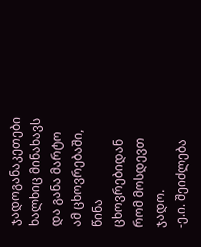ჯადოგანაკეთები ხალხიც მინახავს და განა მარტო ამ ცხოვრებაში, წინა ცხოვრებიდან რომ მოსდევთ ჯადო.
-ე.ი. შეიძლება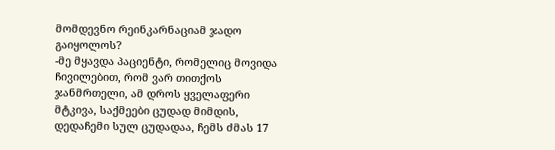მომდევნო რეინკარნაციამ ჯადო გაიყოლოს?
-მე მყავდა პაციენტი, რომელიც მოვიდა ჩივილებით, რომ ვარ თითქოს ჯანმრთელი, ამ დროს ყველაფერი მტკივა, საქმეები ცუდად მიმდის, დედაჩემი სულ ცუდადაა, ჩემს ძმას 17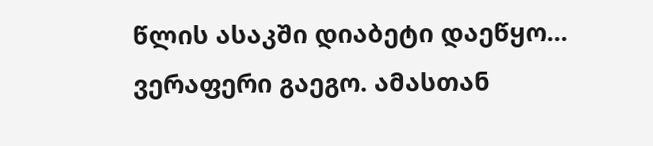წლის ასაკში დიაბეტი დაეწყო... ვერაფერი გაეგო. ამასთან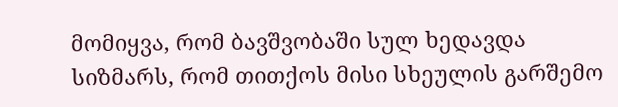მომიყვა, რომ ბავშვობაში სულ ხედავდა სიზმარს, რომ თითქოს მისი სხეულის გარშემო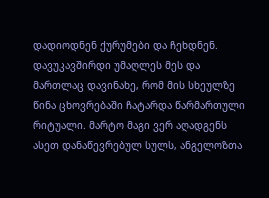დადიოდნენ ქურუმები და ჩეხდნენ. დავუკავშირდი უმაღლეს მეს და მართლაც დავინახე, რომ მის სხეულზე წინა ცხოვრებაში ჩატარდა წარმართული რიტუალი. მარტო მაგი ვერ აღადგენს ასეთ დანაწევრებულ სულს, ანგელოზთა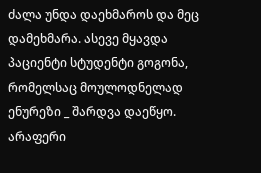ძალა უნდა დაეხმაროს და მეც დამეხმარა. ასევე მყავდა პაციენტი სტუდენტი გოგონა, რომელსაც მოულოდნელად ენურეზი _ შარდვა დაეწყო. არაფერი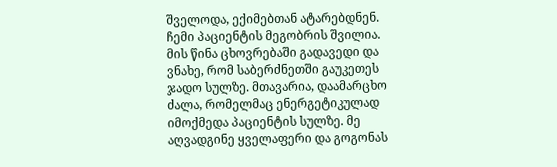შველოდა, ექიმებთან ატარებდნენ. ჩემი პაციენტის მეგობრის შვილია. მის წინა ცხოვრებაში გადავედი და ვნახე, რომ საბერძნეთში გაუკეთეს ჯადო სულზე. მთავარია, დაამარცხო ძალა, რომელმაც ენერგეტიკულად იმოქმედა პაციენტის სულზე. მე აღვადგინე ყველაფერი და გოგონას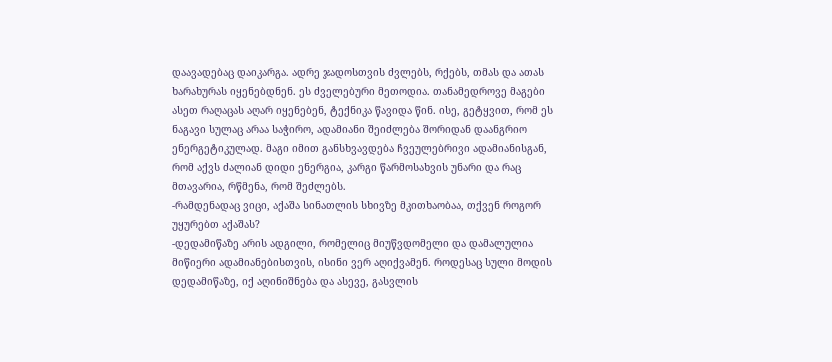დაავადებაც დაიკარგა. ადრე ჯადოსთვის ძვლებს, რქებს, თმას და ათას ხარახურას იყენებდნენ. ეს ძველებური მეთოდია. თანამედროვე მაგები ასეთ რაღაცას აღარ იყენებენ, ტექნიკა წავიდა წინ. ისე, გეტყვით, რომ ეს ნაგავი სულაც არაა საჭირო, ადამიანი შეიძლება შორიდან დაანგრიო ენერგეტიკულად. მაგი იმით განსხვავდება ჩვეულებრივი ადამიანისგან, რომ აქვს ძალიან დიდი ენერგია, კარგი წარმოსახვის უნარი და რაც მთავარია, რწმენა, რომ შეძლებს.
-რამდენადაც ვიცი, აქაშა სინათლის სხივზე მკითხაობაა, თქვენ როგორ უყურებთ აქაშას?
-დედამიწაზე არის ადგილი, რომელიც მიუწვდომელი და დამალულია მიწიერი ადამიანებისთვის, ისინი ვერ აღიქვამენ. როდესაც სული მოდის დედამიწაზე, იქ აღინიშნება და ასევე, გასვლის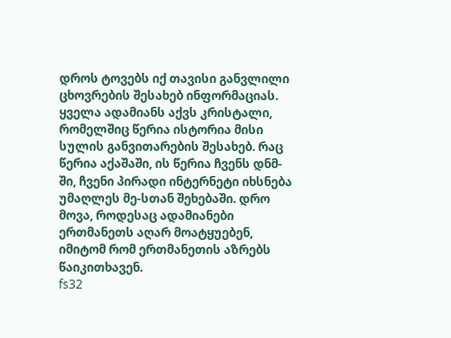დროს ტოვებს იქ თავისი განვლილი ცხოვრების შესახებ ინფორმაციას. ყველა ადამიანს აქვს კრისტალი, რომელშიც წერია ისტორია მისი სულის განვითარების შესახებ. რაც წერია აქაშაში, ის წერია ჩვენს დნმ-ში, ჩვენი პირადი ინტერნეტი იხსნება უმაღლეს მე-სთან შეხებაში. დრო მოვა, როდესაც ადამიანები ერთმანეთს აღარ მოატყუებენ, იმიტომ რომ ერთმანეთის აზრებს წაიკითხავენ.
fs32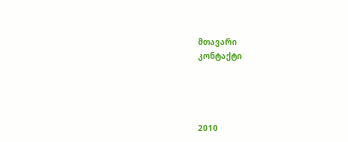მთავარი
კონტაქტი




2010